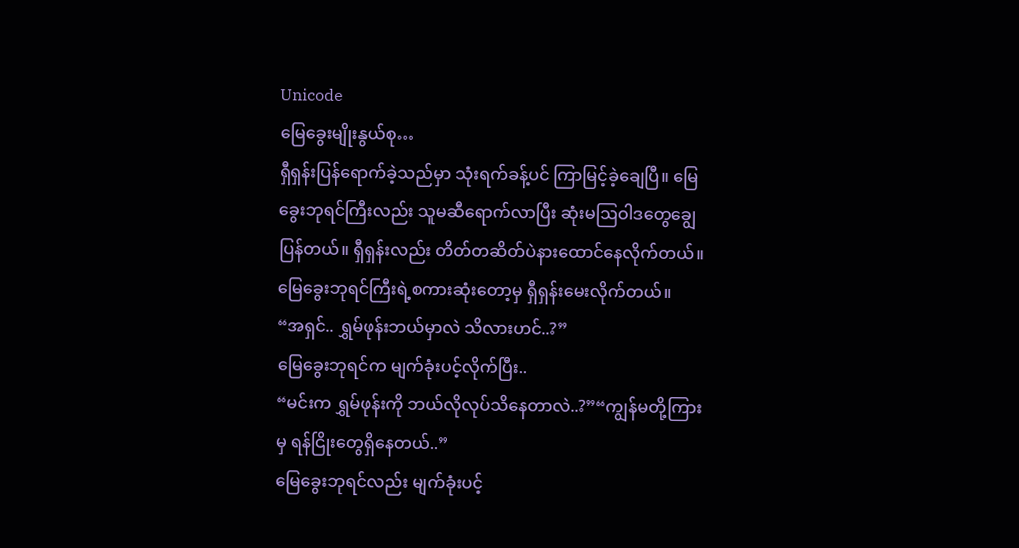Unicode
မြေခွေးမျိုးနွယ်စု…
ရှီရှန်းပြန်ရောက်ခဲ့သည်မှာ သုံးရက်ခန့်ပင် ကြာမြင့်ခဲ့ချေပြီ။ မြေခွေးဘုရင်ကြီးလည်း သူမဆီရောက်လာပြီး ဆုံးမဩဝါဒတွေချွေပြန်တယ်။ ရှီရှန်းလည်း တိတ်တဆိတ်ပဲနားထောင်နေလိုက်တယ်။ မြေခွေးဘုရင်ကြီးရဲ့စကားဆုံးတော့မှ ရှီရှန်းမေးလိုက်တယ်။
“အရှင်.. ရွှမ်ဖုန်းဘယ်မှာလဲ သိလားဟင်..?”
မြေခွေးဘုရင်က မျက်ခုံးပင့်လိုက်ပြီး..
“မင်းက ရွှမ်ဖုန်းကို ဘယ်လိုလုပ်သိနေတာလဲ..?”“ကျွန်မတို့ကြားမှ ရန်ငြိုးတွေရှိနေတယ်..”
မြေခွေးဘုရင်လည်း မျက်ခုံးပင့်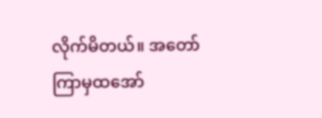လိုက်မိတယ်။ အတော်ကြာမှထအော်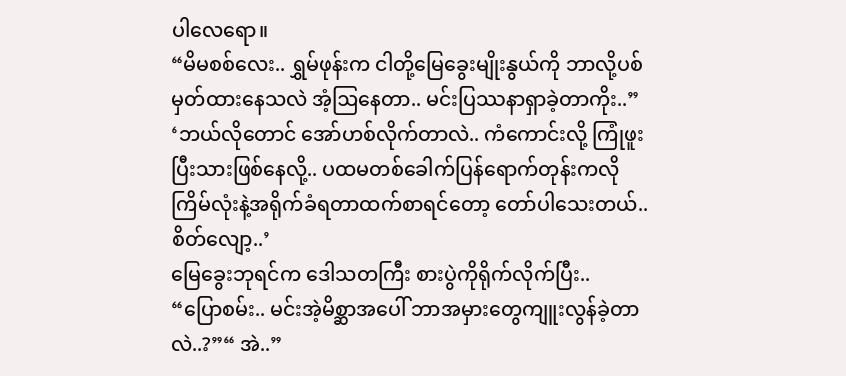ပါလေရော။
“မိမစစ်လေး.. ရွှမ်ဖုန်းက ငါတို့မြေခွေးမျိုးနွယ်ကို ဘာလို့ပစ်မှတ်ထားနေသလဲ အံ့ဩနေတာ.. မင်းပြဿနာရှာခဲ့တာကိုး..”
‘ဘယ်လိုတောင် အော်ဟစ်လိုက်တာလဲ.. ကံကောင်းလို့ ကြုံဖူးပြီးသားဖြစ်နေလို့.. ပထမတစ်ခေါက်ပြန်ရောက်တုန်းကလို ကြိမ်လုံးနဲ့အရိုက်ခံရတာထက်စာရင်တော့ တော်ပါသေးတယ်.. စိတ်လျော့..’
မြေခွေးဘုရင်က ဒေါသတကြီး စားပွဲကိုရိုက်လိုက်ပြီး..
“ပြောစမ်း.. မင်းအဲ့မိစ္ဆာအပေါ် ဘာအမှားတွေကျူးလွန်ခဲ့တာလဲ..?”“ အဲ..”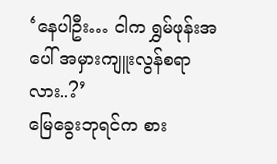‘နေပါဦး… ငါက ရွှမ်ဖုန်းအပေါ် အမှားကျူးလွန်စရာလား..?’
မြေခွေးဘုရင်က စား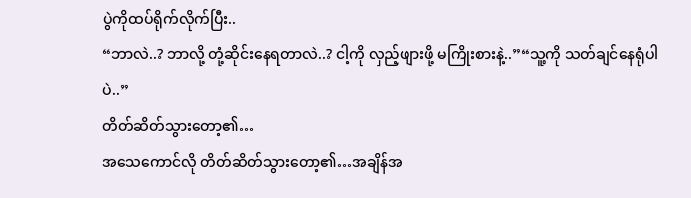ပွဲကိုထပ်ရိုက်လိုက်ပြီး..
“ဘာလဲ..? ဘာလို့ တုံ့ဆိုင်းနေရတာလဲ..? ငါ့ကို လှည့်ဖျားဖို့ မကြိုးစားနဲ့..”“သူ့ကို သတ်ချင်နေရုံပါပဲ..”
တိတ်ဆိတ်သွားတော့၏…
အသေကောင်လို တိတ်ဆိတ်သွားတော့၏…အချိန်အ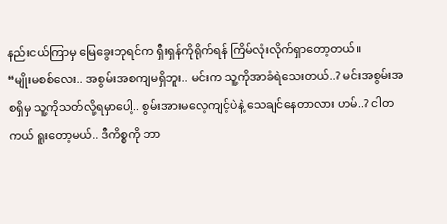နည်းငယ်ကြာမှ မြေခွေးဘုရင်က ရှီးရှန်ကိုရိုက်ရန် ကြိမ်လုံးလိုက်ရှာတော့တယ်။
“မျိုးမစစ်လေး.. အစွမ်းအစကျမရှိဘူး.. မင်းက သူ့ကိုအာခံရဲသေးတယ်..? မင်းအစွမ်းအစရှိမှ သူ့ကိုသတ်လို့ရမှာပေါ့.. စွမ်းအားမလေ့ကျင့်ပဲနဲ့ သေချင်နေတာလား ဟမ်..? ငါတကယ် ရူးတော့မယ်.. ဒီကိစ္စကို ဘာ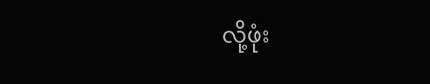လို့ဖုံး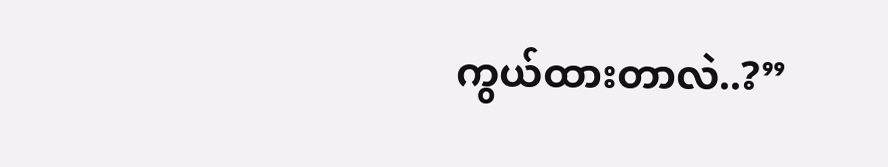ကွယ်ထားတာလဲ..?”